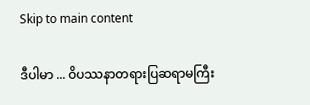Skip to main content

ဒီပါမာ ... ဝိပဿနာတရားပြဆရာမကြီး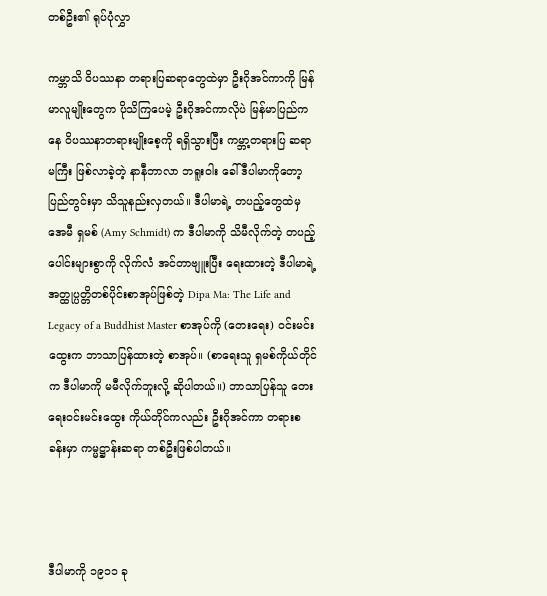တစ်ဦး၏ ရုပ်ပုံလွှာ

ကမ္ဘာသိ ဝိပဿနာ တရားပြဆရာတွေထဲမှာ ဦးဂိုအင်ကာကို မြန်မာလူမျိုးတွေက ပိုသိကြပေမဲ့ ဦးဂိုအင်ကာလိုပဲ မြန်မာပြည်ကနေ ဝိပဿနာတရားမျိုးစေ့ကို ရရှိသွားပြီး ကမ္ဘာ့တရားပြ ဆရာမကြီး ဖြစ်လာခဲ့တဲ့ နာနီဘာလာ ဘရူးဝါး ခေါ် ဒီပါမာကိုတော့ ပြည်တွင်းမှာ သိသူနည်းလှတယ်။ ဒီပါမာရဲ့ တပည့်တွေထဲမှ အေမီ ရှမစ် (Amy Schmidt) က ဒီပါမာကို သိမီလိုက်တဲ့ တပည့်ပေါင်းများစွာကို လိုက်လံ အင်တာဗျူးပြီး ရေးထားတဲ့ ဒီပါမာရဲ့ အတ္ထုပ္ပတ္တိတစ်ပိုင်းစာအုပ်ဖြစ်တဲ့ Dipa Ma: The Life and Legacy of a Buddhist Master စာအုပ်ကို (တေးရေး) ဝင်းမင်းထွေးက ဘာသာပြန်ထားတဲ့ စာအုပ်။ (စာရေးသူ ရှမစ်ကိုယ်တိုင်က ဒီပါမာကို မမီလိုက်ဘူးလို့ ဆိုပါတယ်။) ဘာသာပြန်သူ တေးရေးဝင်းမင်းထွေး ကိုယ်တိုင်ကလည်း ဦးဂိုအင်ကာ တရားစခန်းမှာ ကမ္မဋ္ဌာန်းဆရာ တစ်ဦးဖြစ်ပါတယ်။



ဒီပါမာကို ၁၉၁၁ ခု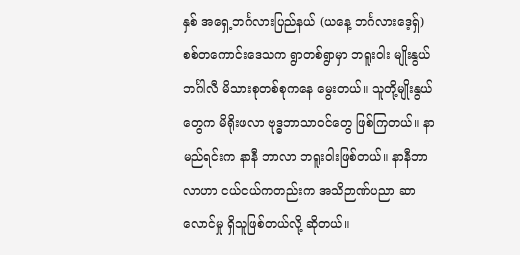နှစ် အရှေ့ဘင်္ဂလားပြည်နယ် (ယနေ့ ဘင်္ဂလားဒေ့ရှ်) စစ်တကောင်းဒေသက ရွာတစ်ရွာမှာ ဘရူးဝါး မျိုးနွယ် ဘင်္ဂါလီ မိသားစုတစ်စုကနေ မွေးတယ်။ သူတို့မျိုးနွယ်တွေက မိရိုးဖလာ ဗုဒ္ဓဘာသာဝင်တွေ ဖြစ်ကြတယ်။ နာမည်ရင်းက နာနီ ဘာလာ ဘရူးဝါးဖြစ်တယ်။ နာနီဘာလာဟာ ငယ်ငယ်ကတည်းက အသိဉာဏ်ပညာ ဆာလောင်မှု ရှိသူဖြစ်တယ်လို့ ဆိုတယ်။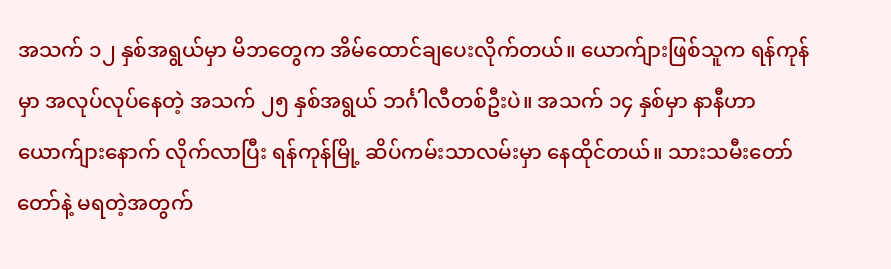အသက် ၁၂ နှစ်အရွယ်မှာ မိဘတွေက အိမ်ထောင်ချပေးလိုက်တယ်။ ယောက်ျားဖြစ်သူက ရန်ကုန်မှာ အလုပ်လုပ်နေတဲ့ အသက် ၂၅ နှစ်အရွယ် ဘင်္ဂါလီတစ်ဦးပဲ။ အသက် ၁၄ နှစ်မှာ နာနီဟာ ယောက်ျားနောက် လိုက်လာပြီး ရန်ကုန်မြို့ ဆိပ်ကမ်းသာလမ်းမှာ နေထိုင်တယ်။ သားသမီးတော်တော်နဲ့ မရတဲ့အတွက်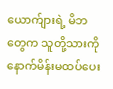ယောက်ျားရဲ့ မိဘတွေက သူတို့သားကို နောက်မိန်းမထပ်ပေး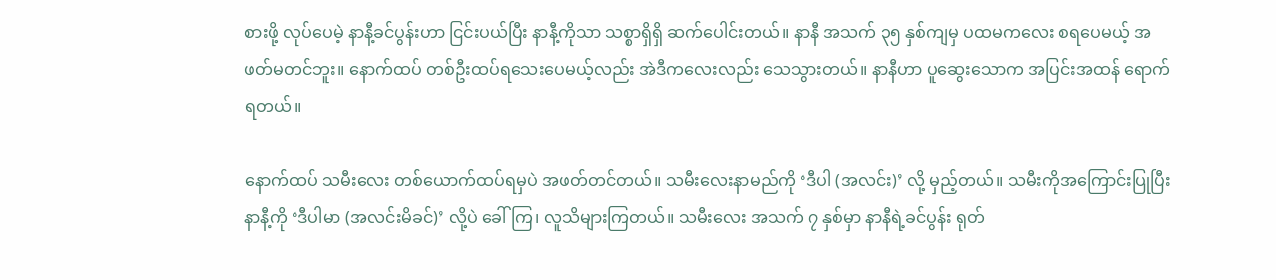စားဖို့ လုပ်ပေမဲ့ နာနီ့ခင်ပွန်းဟာ ငြင်းပယ်ပြီး နာနီ့ကိုသာ သစ္စာရှိရှိ ဆက်ပေါင်းတယ်။ နာနီ အသက် ၃၅ နှစ်ကျမှ ပထမကလေး စရပေမယ့် အဖတ်မတင်ဘူး။ နောက်ထပ် တစ်ဦးထပ်ရသေးပေမယ့်လည်း အဲဒီကလေးလည်း သေသွားတယ်။ နာနီဟာ ပူဆွေးသောက အပြင်းအထန် ရောက်ရတယ်။

နောက်ထပ် သမီးလေး တစ်ယောက်ထပ်ရမှပဲ အဖတ်တင်တယ်။ သမီးလေးနာမည်ကို ‘ဒီပါ (အလင်း)’ လို့ မှည့်တယ်။ သမီးကိုအကြောင်းပြုပြီး နာနီ့ကို ‘ဒီပါမာ (အလင်းမိခင်)’ လို့ပဲ ခေါ်ကြ၊ လူသိများကြတယ်။ သမီးလေး အသက် ၇ နှစ်မှာ နာနီရဲ့ခင်ပွန်း ရုတ်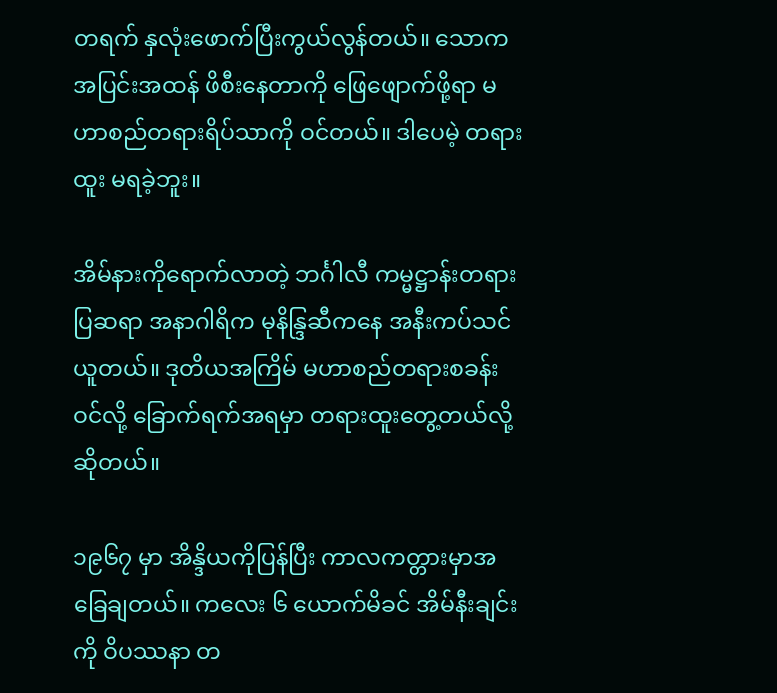တရက် နှလုံးဖောက်ပြီးကွယ်လွန်တယ်။ သောက အပြင်းအထန် ဖိစီးနေတာကို ဖြေဖျောက်ဖို့ရာ မဟာစည်တရားရိပ်သာကို ဝင်တယ်။ ဒါပေမဲ့ တရားထူး မရခဲ့ဘူး။

အိမ်နားကိုရောက်လာတဲ့ ဘင်္ဂါလီ ကမ္မဋ္ဌာန်းတရားပြဆရာ အနာဂါရိက မုနိန္ဒြဆီကနေ အနီးကပ်သင်ယူတယ်။ ဒုတိယအကြိမ် မဟာစည်တရားစခန်းဝင်လို့ ခြောက်ရက်အရမှာ တရားထူးတွေ့တယ်လို့ဆိုတယ်။

၁၉၆၇ မှာ အိန္ဒိယကိုပြန်ပြီး ကာလကတ္တားမှာအခြေချတယ်။ ကလေး ၆ ယောက်မိခင် အိမ်နီးချင်းကို ဝိပဿနာ တ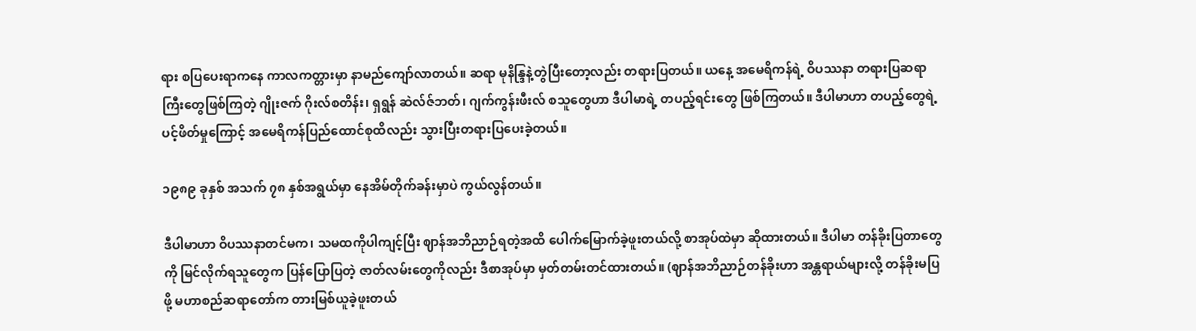ရား စပြပေးရာကနေ ကာလကတ္တားမှာ နာမည်ကျော်လာတယ်။ ဆရာ မုနိန္ဒြနဲ့တွဲပြီးတော့လည်း တရားပြတယ်။ ယနေ့ အမေရိကန်ရဲ့ ဝိပဿနာ တရားပြဆရာကြီးတွေဖြစ်ကြတဲ့ ဂျိုးဇက် ဂိုးလ်စတိန်း၊ ရှရွန် ဆဲလ်ဇ်ဘတ်၊ ဂျက်ကွန်းဖီးလ် စသူတွေဟာ ဒီပါမာရဲ့ တပည့်ရင်းတွေ ဖြစ်ကြတယ်။ ဒီပါမာဟာ တပည့်တွေရဲ့ ပင့်ဖိတ်မှုကြောင့် အမေရိကန်ပြည်ထောင်စုထိလည်း သွားပြီးတရားပြပေးခဲ့တယ်။

၁၉၈၉ ခုနှစ် အသက် ၇၈ နှစ်အရွယ်မှာ နေအိမ်တိုက်ခန်းမှာပဲ ကွယ်လွန်တယ်။

ဒီပါမာဟာ ဝိပဿနာတင်မက၊ သမထကိုပါကျင့်ပြီး ဈာန်အဘိညာဉ်ရတဲ့အထိ ပေါက်မြောက်ခဲ့ဖူးတယ်လို့ စာအုပ်ထဲမှာ ဆိုထားတယ်။ ဒီပါမာ တန်ခိုးပြတာတွေကို မြင်လိုက်ရသူတွေက ပြန်ပြောပြတဲ့ ဇာတ်လမ်းတွေကိုလည်း ဒီစာအုပ်မှာ မှတ်တမ်းတင်ထားတယ်။ (ဈာန်အဘိညာဉ်တန်ခိုးဟာ အန္တရာယ်များလို့ တန်ခိုးမပြဖို့ မဟာစည်ဆရာတော်က တားမြစ်ယူခဲ့ဖူးတယ်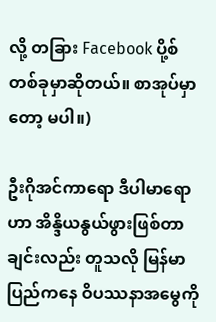လို့ တခြား Facebook ပို့စ်တစ်ခုမှာဆိုတယ်။ စာအုပ်မှာတော့ မပါ။)

ဦးဂိုအင်ကာရော ဒီပါမာရောဟာ အိန္ဒိယနွယ်ဖွားဖြစ်တာချင်းလည်း တူသလို မြန်မာပြည်ကနေ ဝိပဿနာအမွေကို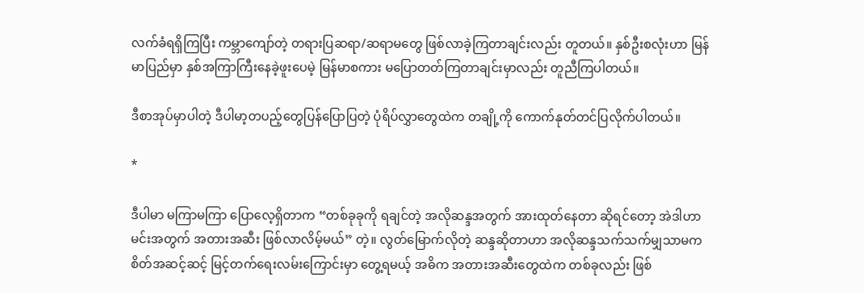လက်ခံရရှိကြပြီး ကမ္ဘာကျော်တဲ့ တရားပြဆရာ/ဆရာမတွေ ဖြစ်လာခဲ့ကြတာချင်းလည်း တူတယ်။ နှစ်ဦးစလုံးဟာ မြန်မာပြည်မှာ နှစ်အကြာကြီးနေခဲ့ဖူးပေမဲ့ မြန်မာစကား မပြောတတ်ကြတာချင်းမှာလည်း တူညီကြပါတယ်။

ဒီစာအုပ်မှာပါတဲ့ ဒီပါမာ့တပည့်တွေပြန်ပြောပြတဲ့ ပုံရိပ်လွှာတွေထဲက တချို့ကို ကောက်နုတ်တင်ပြလိုက်ပါတယ်။

*

ဒီပါမာ မကြာမကြာ ပြောလေ့ရှိတာက “တစ်ခုခုကို ရချင်တဲ့ အလိုဆန္ဒအတွက် အားထုတ်နေတာ ဆိုရင်တော့ အဲဒါဟာ မင်းအတွက် အတားအဆီး ဖြစ်လာလိမ့်မယ်” တဲ့။ လွတ်မြောက်လိုတဲ့ ဆန္ဒဆိုတာဟာ အလိုဆန္ဒသက်သက်မျှသာမက စိတ်အဆင့်ဆင့် မြင့်တက်ရေးလမ်းကြောင်းမှာ တွေ့ရမယ့် အဓိက အတားအဆီးတွေထဲက တစ်ခုလည်း ဖြစ်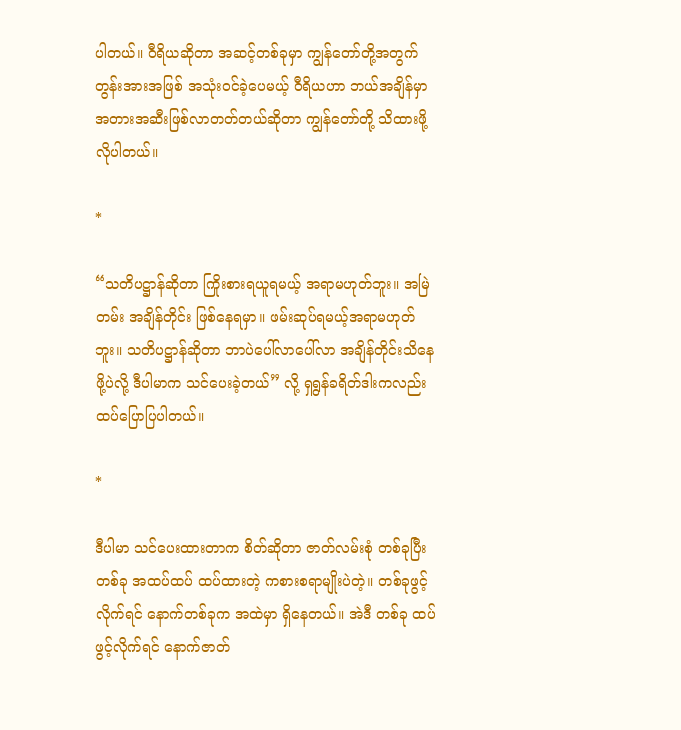ပါတယ်။ ဝီရိယဆိုတာ အဆင့်တစ်ခုမှာ ကျွန်တော်တို့အတွက် တွန်းအားအဖြစ် အသုံးဝင်ခဲ့ပေမယ့် ဝီရိယဟာ ဘယ်အချိန်မှာ အတားအဆီးဖြစ်လာတတ်တယ်ဆိုတာ ကျွန်တော်တို့ သိထားဖို့ လိုပါတယ်။

*

“သတိပဋ္ဌာန်ဆိုတာ ကြိုးစားရယူရမယ့် အရာမဟုတ်ဘူး။ အမြဲတမ်း အချိန်တိုင်း ဖြစ်နေရမှာ။ ဖမ်းဆုပ်ရမယ့်အရာမဟုတ်ဘူး။ သတိပဋ္ဌာန်ဆိုတာ ဘာပဲပေါ်လာပေါ်လာ အချိန်တိုင်းသိနေဖို့ပဲလို့ ဒီပါမာက သင်ပေးခဲ့တယ်” လို့ ရှရွန်ခရိတ်ဒါးကလည်း ထပ်ပြောပြပါတယ်။

*

ဒီပါမာ သင်ပေးထားတာက စိတ်ဆိုတာ ဇာတ်လမ်းစုံ တစ်ခုပြီးတစ်ခု အထပ်ထပ် ထပ်ထားတဲ့ ကစားစရာမျိုးပဲတဲ့။ တစ်ခုဖွင့်လိုက်ရင် နောက်တစ်ခုက အထဲမှာ ရှိနေတယ်။ အဲဒီ တစ်ခု ထပ်ဖွင့်လိုက်ရင် နောက်ဇာတ်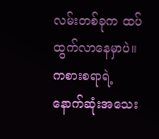လမ်းတစ်ခုက ထပ်ထွက်လာနေမှာပဲ။ ကစားစရာရဲ့ နောက်ဆုံးအသေး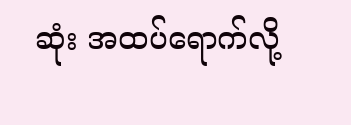ဆုံး အထပ်ရောက်လို့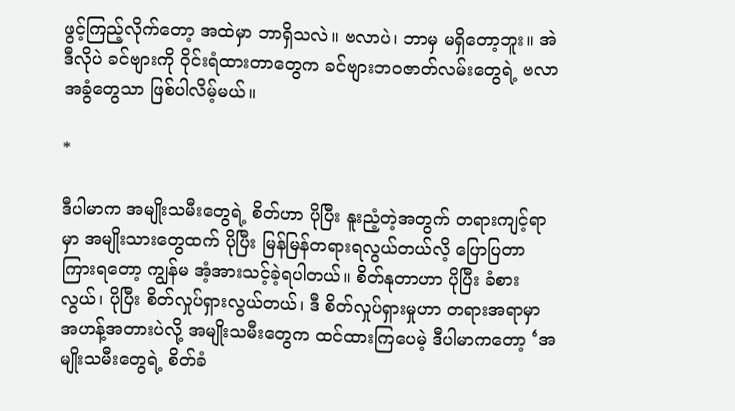ဖွင့်ကြည့်လိုက်တော့ အထဲမှာ ဘာရှိသလဲ။ ဗလာပဲ၊ ဘာမှ မရှိတော့ဘူး။ အဲဒီလိုပဲ ခင်ဗျားကို ဝိုင်းရံထားတာတွေက ခင်ဗျားဘဝဇာတ်လမ်းတွေရဲ့ ဗလာအခွံတွေသာ ဖြစ်ပါလိမ့်မယ်။

*

ဒီပါမာက အမျိုးသမီးတွေရဲ့ စိတ်ဟာ ပိုပြီး နူးညံ့တဲ့အတွက် တရားကျင့်ရာမှာ အမျိုးသားတွေထက် ပိုပြီး မြန်မြန်တရားရလွယ်တယ်လိ့ ပြောပြတာကြားရတော့ ကျွန်မ အံ့အားသင့်ခဲ့ရပါတယ်။ စိတ်နုတာဟာ ပိုပြီး ခံစားလွယ်၊ ပိုပြီး စိတ်လှုပ်ရှားလွယ်တယ်၊ ဒီ စိတ်လှုပ်ရှားမှုဟာ တရားအရာမှာ အဟန့်အတားပဲလို့ အမျိုးသမီးတွေက ထင်ထားကြပေမဲ့ ဒီပါမာကတော့ ‘အမျိုးသမီးတွေရဲ့ စိတ်ခံ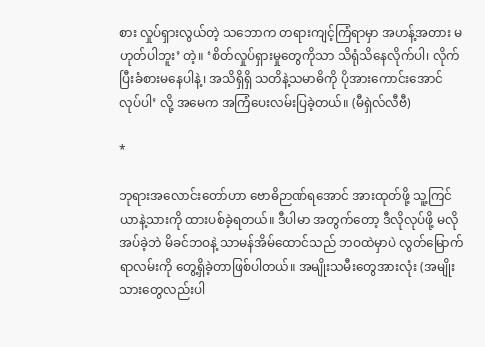စား လှုပ်ရှားလွယ်တဲ့ သဘောက တရားကျင့်ကြံရာမှာ အဟန့်အတား မဟုတ်ပါဘူး’ တဲ့။ ‘စိတ်လှုပ်ရှားမှုတွေကိုသာ သိရုံသိနေလိုက်ပါ၊ လိုက်ပြီးခံစားမနေပါနဲ့၊ အသိရှိရှိ သတိနဲ့သမာဓိကို ပိုအားကောင်းအောင် လုပ်ပါ’ လို့ အမေက အကြံပေးလမ်းပြခဲ့တယ်။ (မီရှဲလ်လီဗီ)

*

ဘုရားအလောင်းတော်ဟာ ဗောဓိဉာဏ်ရအောင် အားထုတ်ဖို့ သူ့ကြင်ယာနဲ့သားကို ထားပစ်ခဲ့ရတယ်။ ဒီပါမာ အတွက်တော့ ဒီလိုလုပ်ဖို့ မလိုအပ်ခဲ့ဘဲ မိခင်ဘဝနဲ့ သာမန်အိမ်ထောင်သည် ဘဝထဲမှာပဲ လွတ်မြောက်ရာလမ်းကို တွေ့ရှိခဲ့တာဖြစ်ပါတယ်။ အမျိုးသမီးတွေအားလုံး (အမျိုးသားတွေလည်းပါ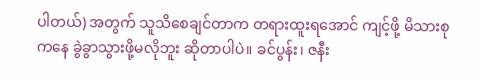ပါတယ်) အတွက် သူသိစေချင်တာက တရားထူးရအောင် ကျင့်ဖို့ မိသားစုကနေ ခွဲခွာသွားဖို့မလိုဘူး ဆိုတာပါပဲ။ ခင်ပွန်း၊ ဇနီး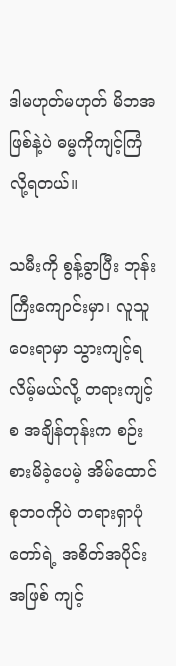ဒါမဟုတ်မဟုတ် မိဘအဖြစ်နဲ့ပဲ ဓမ္မကိုကျင့်ကြံလို့ရတယ်။

သမီးကို စွန့်ခွာပြီး ဘုန်းကြီးကျောင်းမှာ၊ လူသူဝေးရာမှာ သွားကျင့်ရလိမ့်မယ်လို့ တရားကျင့်စ အချိန်တုန်းက စဉ်းစားမိခဲ့ပေမဲ့ အိမ်ထောင်စုဘဝကိုပဲ တရားရှာပုံတော်ရဲ့ အစိတ်အပိုင်းအဖြစ် ကျင့်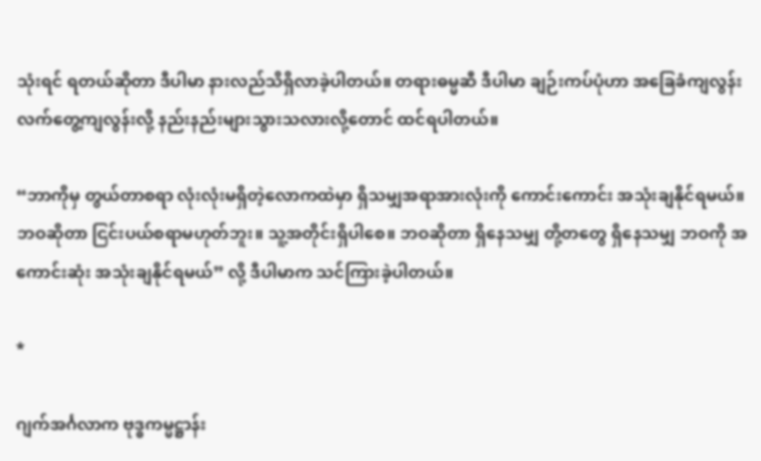သုံးရင် ရတယ်ဆိုတာ ဒီပါမာ နားလည်သိရှိလာခဲ့ပါတယ်။ တရားဓမ္မဆီ ဒီပါမာ ချဉ်းကပ်ပုံဟာ အခြေခံကျလွန်း လက်တွေ့ကျလွန်းလို့ နည်းနည်းများသွားသလားလို့တောင် ထင်ရပါတယ်။

“ဘာကိုမှ တွယ်တာစရာ လုံးလုံးမရှိတဲ့လောကထဲမှာ ရှိသမျှအရာအားလုံးကို ကောင်းကောင်း အသုံးချနိုင်ရမယ်။ ဘဝဆိုတာ ငြင်းပယ်စရာမဟုတ်ဘူး။ သူ့အတိုင်းရှိပါစေ။ ဘဝဆိုတာ ရှိနေသမျှ တို့တတွေ ရှိနေသမျှ ဘဝကို အကောင်းဆုံး အသုံးချနိုင်ရမယ်” လို့ ဒီပါမာက သင်ကြားခဲ့ပါတယ်။

*

ဂျက်အင်္ဂလာက ဗုဒ္ဓကမ္မဋ္ဌာန်း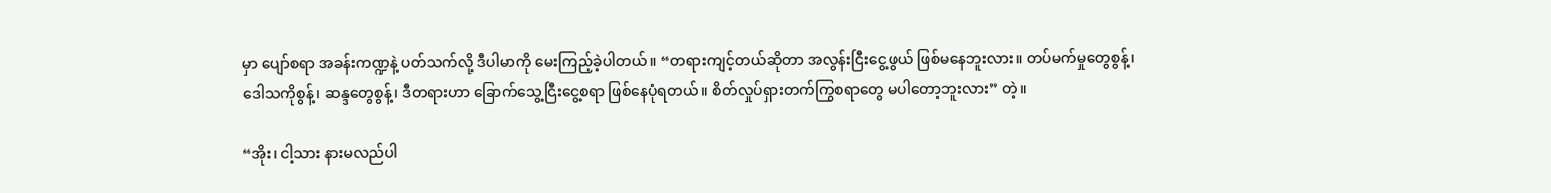မှာ ပျော်စရာ အခန်းကဏ္ဍနဲ့ ပတ်သက်လို့ ဒီပါမာကို မေးကြည့်ခဲ့ပါတယ်။ “တရားကျင့်တယ်ဆိုတာ အလွန်းငြီးငွေ့ဖွယ် ဖြစ်မနေဘူးလား။ တပ်မက်မှုတွေစွန့်၊ ဒေါသကိုစွန့်၊ ဆန္ဒတွေစွန့်၊ ဒီတရားဟာ ခြောက်သွေ့ငြီးငွေ့စရာ ဖြစ်နေပုံရတယ်။ စိတ်လှုပ်ရှားတက်ကြွစရာတွေ မပါတော့ဘူးလား” တဲ့။

“အိုး၊ ငါ့သား နားမလည်ပါ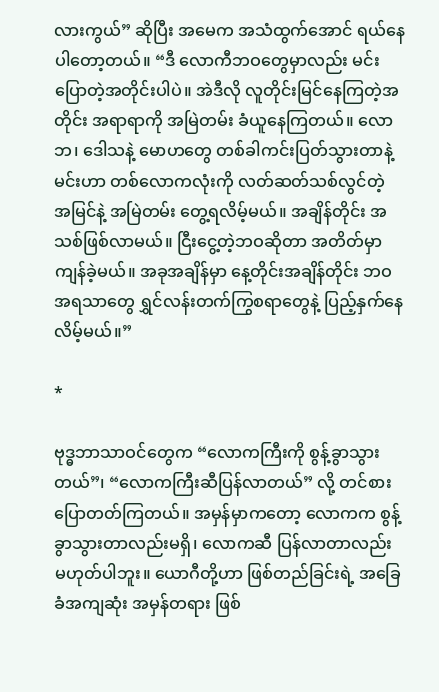လားကွယ်” ဆိုပြီး အမေက အသံထွက်အောင် ရယ်နေပါတော့တယ်။ “ဒီ လောကီဘဝတွေမှာလည်း မင်းပြောတဲ့အတိုင်းပါပဲ။ အဲဒီလို လူတိုင်းမြင်နေကြတဲ့အတိုင်း အရာရာကို အမြဲတမ်း ခံယူနေကြတယ်။ လောဘ၊ ဒေါသနဲ့ မောဟတွေ တစ်ခါကင်းပြတ်သွားတာနဲ့ မင်းဟာ တစ်လောကလုံးကို လတ်ဆတ်သစ်လွင်တဲ့ အမြင်နဲ့ အမြဲတမ်း တွေ့ရလိမ့်မယ်။ အချိန်တိုင်း အသစ်ဖြစ်လာမယ်။ ငြီးငွေ့တဲ့ဘဝဆိုတာ အတိတ်မှာကျန်ခဲ့မယ်။ အခုအချိန်မှာ နေ့တိုင်းအချိန်တိုင်း ဘဝအရသာတွေ ရွှင်လန်းတက်ကြွစရာတွေနဲ့ ပြည့်နှက်နေလိမ့်မယ်။”

*

ဗုဒ္ဓဘာသာဝင်တွေက “လောကကြီးကို စွန့်ခွာသွားတယ်”၊ “လောကကြီးဆီပြန်လာတယ်” လို့ တင်စားပြောတတ်ကြတယ်။ အမှန်မှာကတော့ လောကက စွန့်ခွာသွားတာလည်းမရှိ၊ လောကဆီ ပြန်လာတာလည်း မဟုတ်ပါဘူး။ ယောဂီတို့ဟာ ဖြစ်တည်ခြင်းရဲ့ အခြေခံအကျဆုံး အမှန်တရား ဖြစ်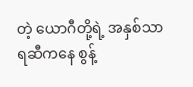တဲ့ ယောဂီတို့ရဲ့ အနှစ်သာရဆီကနေ စွန့်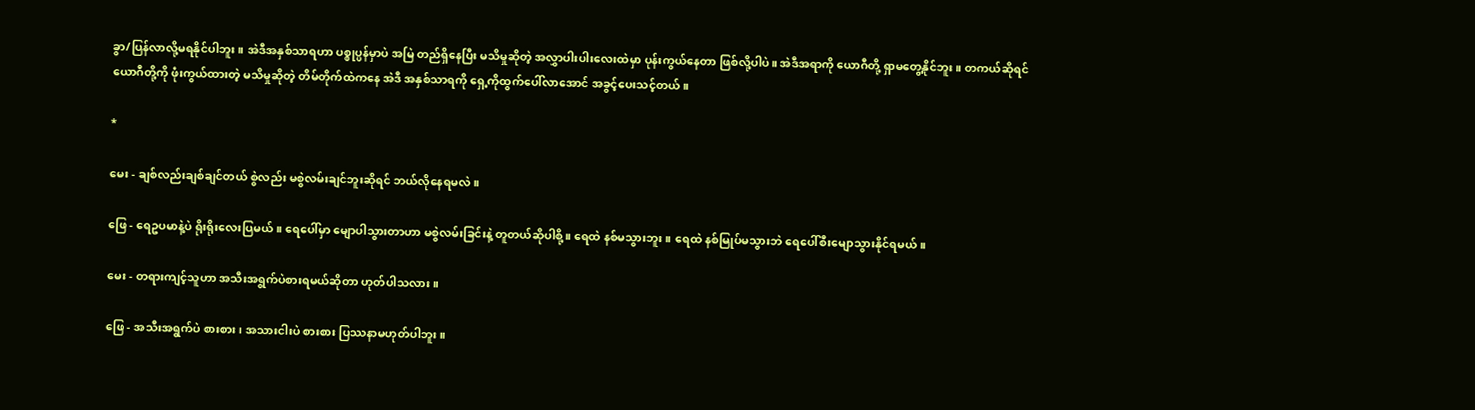ခွာ/ပြန်လာလို့မရနိုင်ပါဘူး။ အဲဒီအနှစ်သာရဟာ ပစ္စုပ္ပန်မှာပဲ အမြဲ တည်ရှိနေပြီး မသိမှုဆိုတဲ့ အလွှာပါးပါးလေးထဲမှာ ပုန်းကွယ်နေတာ ဖြစ်လို့ပါပဲ။ အဲဒီအရာကို ယောဂီတို့ ရှာမတွေ့နိုင်ဘူး။ တကယ်ဆိုရင် ယောဂီတို့ကို ဖုံးကွယ်ထားတဲ့ မသိမှုဆိုတဲ့ တိမ်တိုက်ထဲကနေ အဲဒီ အနှစ်သာရကို ရှေ့ကိုထွက်ပေါ်လာအောင် အခွင့်ပေးသင့်တယ်။

*

မေး - ချစ်လည်းချစ်ချင်တယ် စွဲလည်း မစွဲလမ်းချင်ဘူးဆိုရင် ဘယ်လိုနေရမလဲ။

ဖြေ - ရေဥပမာနဲ့ပဲ ရိုးရိုးလေးပြမယ်။ ရေပေါ်မှာ မျောပါသွားတာဟာ မစွဲလမ်းခြင်းနဲ့ တူတယ်ဆိုပါစို့။ ရေထဲ နစ်မသွားဘူး။ ရေထဲ နစ်မြုပ်မသွားဘဲ ရေပေါ်စီးမျောသွားနိုင်ရမယ်။

မေး - တရားကျင့်သူဟာ အသီးအရွက်ပဲစားရမယ်ဆိုတာ ဟုတ်ပါသလား။

ဖြေ - အသီးအရွက်ပဲ စားစား၊ အသားငါးပဲ စားစား ပြဿနာမဟုတ်ပါဘူး။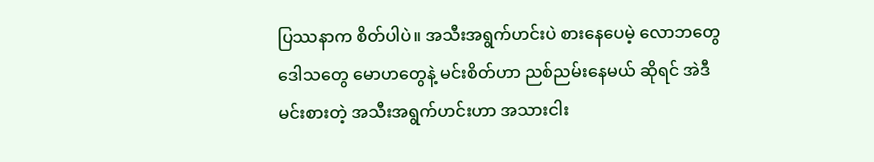ပြဿနာက စိတ်ပါပဲ။ အသီးအရွက်ဟင်းပဲ စားနေပေမဲ့ လောဘတွေ ဒေါသတွေ မောဟတွေနဲ့ မင်းစိတ်ဟာ ညစ်ညမ်းနေမယ် ဆိုရင် အဲဒီ မင်းစားတဲ့ အသီးအရွက်ဟင်းဟာ အသားငါး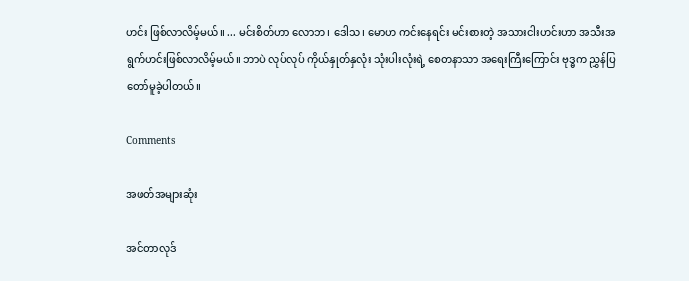ဟင်း ဖြစ်လာလိမ့်မယ်။ ... မင်းစိတ်ဟာ လောဘ၊ ဒေါသ၊ မောဟ ကင်းနေရင်း မင်းစားတဲ့ အသားငါးဟင်းဟာ အသီးအရွက်ဟင်းဖြစ်လာလိမ့်မယ်။ ဘာပဲ လုပ်လုပ် ကိုယ်နှုတ်နှလုံး သုံးပါးလုံးရဲ့ စေတနာသာ အရေးကြီးကြောင်း ဗုဒ္ဓက ညွှန်ပြတော်မူခဲ့ပါတယ်။

Comments

အဖတ်အများဆုံး

အင်တာလုဒ်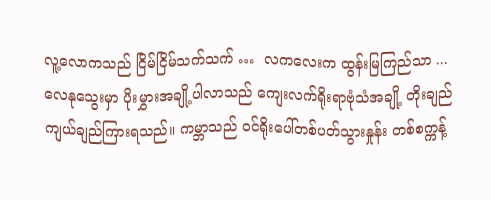လူ့လောကသည် ငြိမ်ငြိမ်သက်သက် …  လကလေးက ထွန်းမြကြည်သာ ...  လေနုသွေးမှာ ပိုးမွှားအချို့ပါလာသည် ကျေးလက်ရိုးရာဗုံသံအချို့ တိုးချည် ကျယ်ချည်ကြားရသည်။ ကမ္ဘာသည် ဝင်ရိုးပေါ်တစ်ပတ်သွားနှုန်း တစ်စက္ကန့်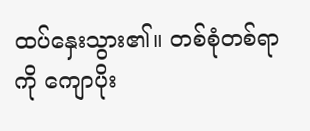ထပ်နှေးသွား၏။ တစ်စုံတစ်ရာကို ကျောပိုး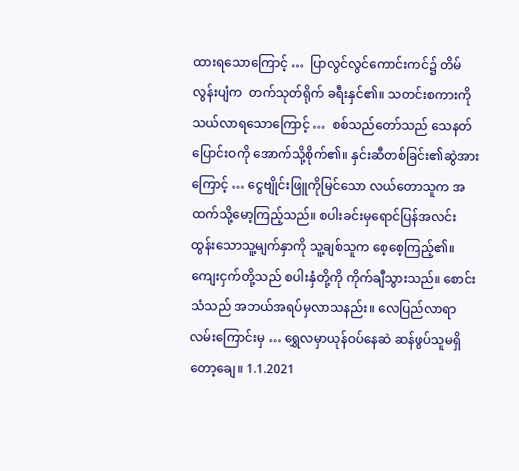ထားရသောကြောင့် …  ပြာလွင်လွင်ကောင်းကင်၌ တိမ်လွန်းပျံက  တက်သုတ်ရိုက် ခရီးနှင်၏။ သတင်းစကားကို သယ်လာရသောကြောင့် …  စစ်သည်တော်သည် သေနတ်ပြောင်းဝကို အောက်သို့စိုက်၏။ နှင်းဆီတစ်ခြင်း၏ဆွဲအားကြောင့် … ငွေဗျိုင်းဖြူကိုမြင်သော လယ်တောသူက အထက်သို့မော့ကြည့်သည်။ စပါးခင်းမှရောင်ပြန်အလင်း ထွန်းသောသူ့မျက်နှာကို သူ့ချစ်သူက စေ့စေ့ကြည့်၏။ ကျေးငှက်တို့သည် စပါးနှံတို့ကို ကိုက်ချီသွားသည်။ စောင်းသံသည် အဘယ်အရပ်မှလာသနည်း။ လေပြည်လာရာ လမ်းကြောင်းမှ … ရွှေလမှာယုန်ဝပ်နေဆဲ ဆန်ဖွပ်သူမရှိတော့ချေ။ 1.1.2021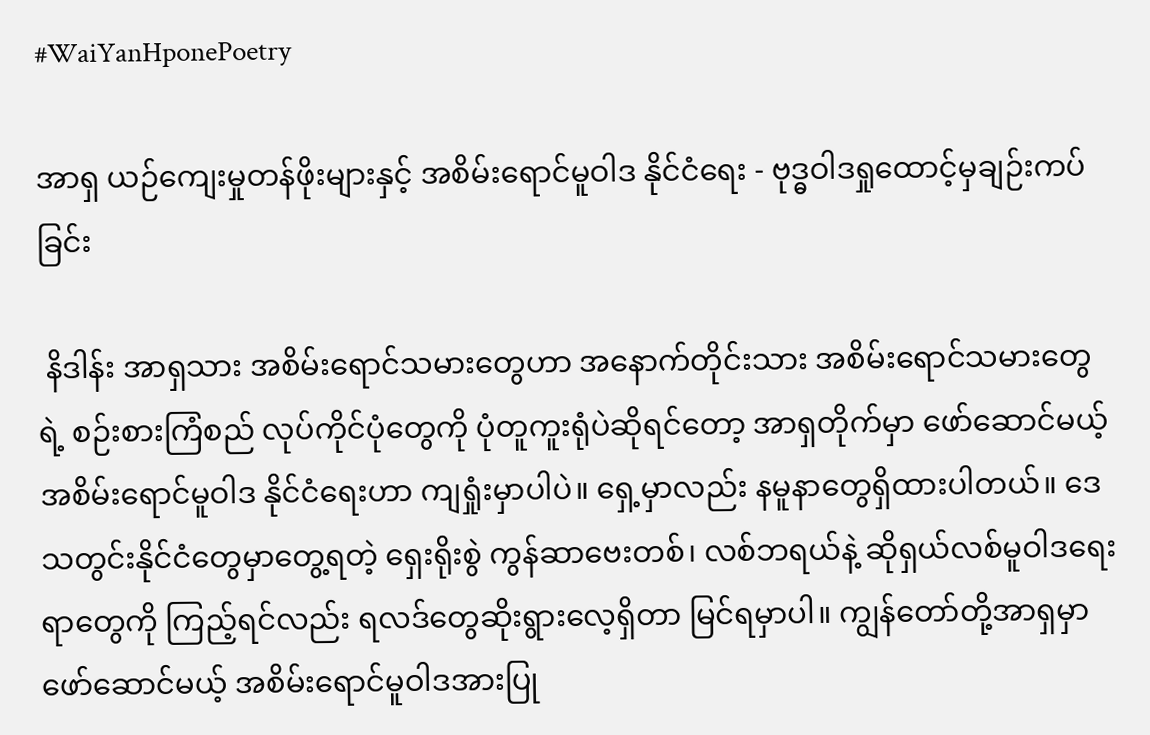#WaiYanHponePoetry

အာရှ ယဉ်ကျေးမှုတန်ဖိုးများနှင့် အစိမ်းရောင်မူဝါဒ နိုင်ငံရေး - ဗုဒ္ဓဝါဒရှုထောင့်မှချဉ်းကပ်ခြင်း

 နိဒါန်း အာရှသား အစိမ်းရောင်သမားတွေဟာ အနောက်တိုင်းသား အစိမ်းရောင်သမားတွေရဲ့ စဉ်းစားကြံစည် လုပ်ကိုင်ပုံတွေကို ပုံတူကူးရုံပဲဆိုရင်တော့ အာရှတိုက်မှာ ဖော်ဆောင်မယ့် အစိမ်းရောင်မူဝါဒ နိုင်ငံရေးဟာ ကျရှုံးမှာပါပဲ။ ရှေ့မှာလည်း နမူနာတွေရှိထားပါတယ်။ ဒေသတွင်းနိုင်ငံတွေမှာတွေ့ရတဲ့ ရှေးရိုးစွဲ ကွန်ဆာဗေးတစ်၊ လစ်ဘရယ်နဲ့ ဆိုရှယ်လစ်မူဝါဒရေးရာတွေကို ကြည့်ရင်လည်း ရလဒ်တွေဆိုးရွားလေ့ရှိတာ မြင်ရမှာပါ။ ကျွန်တော်တို့အာရှမှာ ဖော်ဆောင်မယ့် အစိမ်းရောင်မူဝါဒအားပြု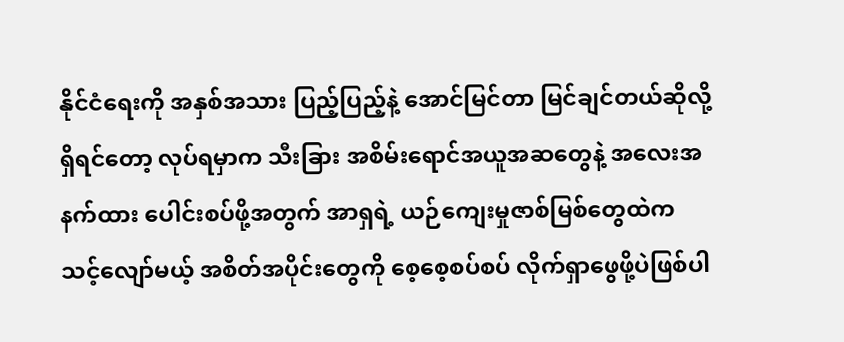နိုင်ငံရေးကို အနှစ်အသား ပြည့်ပြည့်နဲ့ အောင်မြင်တာ မြင်ချင်တယ်ဆိုလို့ရှိရင်တော့ လုပ်ရမှာက သီးခြား အစိမ်းရောင်အယူအဆတွေနဲ့ အလေးအနက်ထား ပေါင်းစပ်ဖို့အတွက် အာရှရဲ့ ယဉ်ကျေးမှုဇာစ်မြစ်တွေထဲက သင့်လျော်မယ့် အစိတ်အပိုင်းတွေကို စေ့စေ့စပ်စပ် လိုက်ရှာဖွေဖို့ပဲဖြစ်ပါ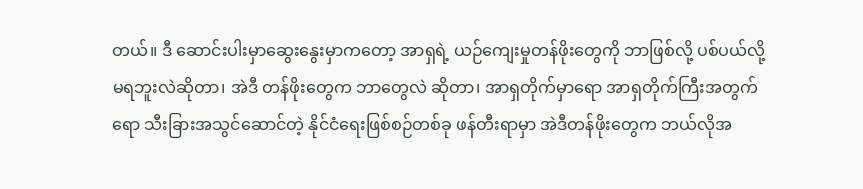တယ်။ ဒီ ဆောင်းပါးမှာဆွေးနွေးမှာကတော့ အာရှရဲ့ ယဉ်ကျေးမှုတန်ဖိုးတွေကို ဘာဖြစ်လို့ ပစ်ပယ်လို့မရဘူးလဲဆိုတာ၊ အဲဒီ တန်ဖိုးတွေက ဘာတွေလဲ ဆိုတာ၊ အာရှတိုက်မှာရော အာရှတိုက်ကြီးအတွက်ရော သီးခြားအသွင်ဆောင်တဲ့ နိုင်ငံရေးဖြစ်စဉ်တစ်ခု ဖန်တီးရာမှာ အဲဒီတန်ဖိုးတွေက ဘယ်လိုအ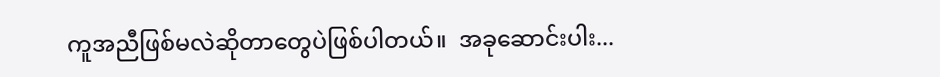ကူအညီဖြစ်မလဲဆိုတာတွေပဲဖြစ်ပါတယ်။  အခုဆောင်းပါး...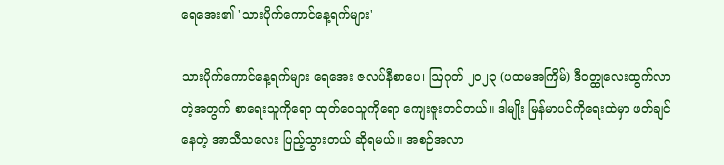ရေအေး၏ 'သားပိုက်ကောင်နေ့ရက်များ'

သားပိုက်ကောင်နေ့ရက်များ ရေအေး ဇလပ်နီစာပေ၊ ဩဂုတ် ၂၀၂၃ (ပထမအကြိမ်) ဒီဝတ္ထုလေးထွက်လာတဲ့အတွက် စာရေးသူကိုရော ထုတ်ဝေသူကိုရော ကျေးဇူးတင်တယ်။ ဒါမျိုး မြန်မာပင်ကိုရေးထဲမှာ ဖတ်ချင်နေတဲ့ အာသီသလေး ပြည့်သွားတယ် ဆိုရမယ်။ အစဉ်အလာ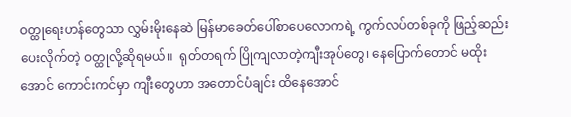ဝတ္ထုရေးဟန်တွေသာ လွှမ်းမိုးနေဆဲ မြန်မာခေတ်ပေါ်စာပေလောကရဲ့ ကွက်လပ်တစ်ခုကို ဖြည့်ဆည်း ပေးလိုက်တဲ့ ဝတ္ထုလို့ဆိုရမယ်။  ရုတ်တရက် ပြိုကျလာတဲ့ကျီးအုပ်တွေ၊ နေပြောက်တောင် မထိုးအောင် ကောင်းကင်မှာ ကျီးတွေဟာ အတောင်ပံချင်း ထိနေအောင်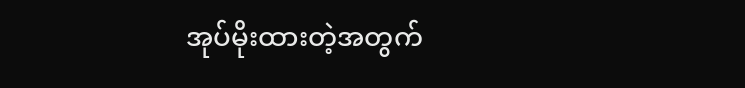အုပ်မိုးထားတဲ့အတွက်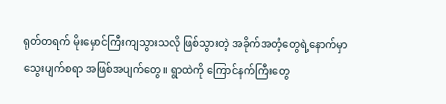ရုတ်တရက် မိုးမှောင်ကြီးကျသွားသလို ဖြစ်သွားတဲ့ အခိုက်အတံ့တွေရဲ့နောက်မှာ သွေးပျက်စရာ အဖြစ်အပျက်တွေ။ ရွာထဲကို ကြောင်နက်ကြီးတွေ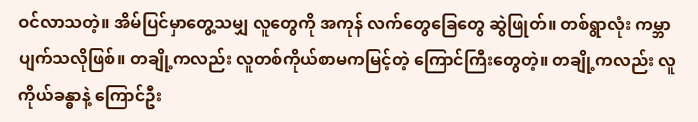ဝင်လာသတဲ့။ အိမ်ပြင်မှာတွေ့သမျှ လူတွေကို အကုန် လက်တွေခြေတွေ ဆွဲဖြုတ်။ တစ်ရွာလုံး ကမ္ဘာပျက်သလိုဖြစ်။ တချို့ကလည်း လူတစ်ကိုယ်စာမကမြင့်တဲ့ ကြောင်ကြီးတွေတဲ့။ တချို့ကလည်း လူကိုယ်ခန္ဓာနဲ့ ကြောင်ဦး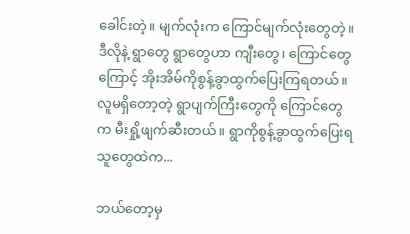ခေါင်းတဲ့။ မျက်လုံးက ကြောင်မျက်လုံးတွေတဲ့။  ဒီလိုနဲ့ ရွာတွေ ရွာတွေဟာ ကျီးတွေ၊ ကြောင်တွေကြောင့် အိုးအိမ်ကိုစွန့်ခွာထွက်ပြေးကြရတယ်။ လူမရှိတော့တဲ့ ရွာပျက်ကြီးတွေကို ကြောင်တွေက မီးရှို့ဖျက်ဆီးတယ်။ ရွာကိုစွန့်ခွာထွက်ပြေးရသူတွေထဲက...

ဘယ်တော့မှ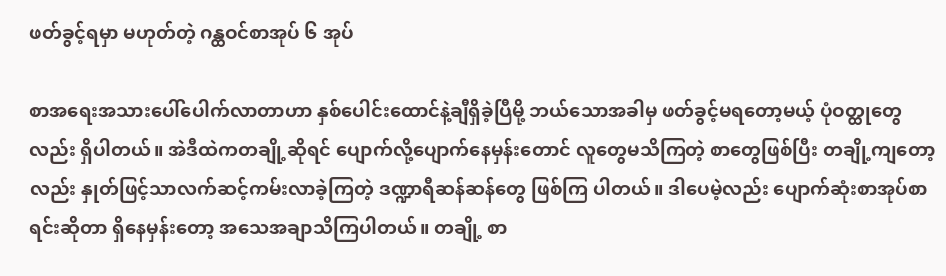ဖတ်ခွင့်ရမှာ မဟုတ်တဲ့ ဂန္ထဝင်စာအုပ် ၆ အုပ်

စာအရေးအသားပေါ်ပေါက်လာတာဟာ နှစ်ပေါင်းထောင်နဲ့ချီရှိခဲ့ပြီမို့ ဘယ်သောအခါမှ ဖတ်ခွင့်မရတော့မယ့် ပုံဝတ္ထုတွေလည်း ရှိပါတယ်။ အဲဒီထဲကတချို့ဆိုရင် ပျောက်လို့ပျောက်နေမှန်းတောင် လူတွေမသိကြတဲ့ စာတွေဖြစ်ပြီး တချို့ကျတော့လည်း နှုတ်ဖြင့်သာလက်ဆင့်ကမ်းလာခဲ့ကြတဲ့ ဒဏ္ဍာရီဆန်ဆန်တွေ ဖြစ်ကြ ပါတယ်။ ဒါပေမဲ့လည်း ပျောက်ဆုံးစာအုပ်စာရင်းဆိုတာ ရှိနေမှန်းတော့ အသေအချာသိကြပါတယ်။ တချို့ စာ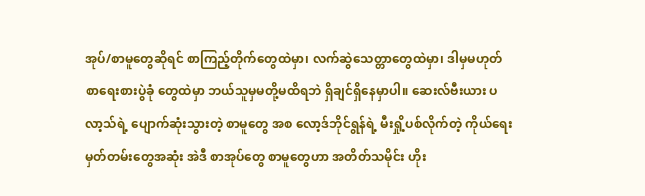အုပ်/စာမူတွေဆိုရင် စာကြည့်တိုက်တွေထဲမှာ၊ လက်ဆွဲသေတ္တာတွေထဲမှာ၊ ဒါမှမဟုတ် စာရေးစားပွဲခုံ တွေထဲမှာ ဘယ်သူမှမတို့မထိရဘဲ ရှိချင်ရှိနေမှာပါ။ ဆေးလ်ဗီးယား ပလာ့သ်ရဲ့ ပျောက်ဆုံးသွားတဲ့ စာမူတွေ အစ လော့ဒ်ဘိုင်ရွန်ရဲ့ မီးရှို့ပစ်လိုက်တဲ့ ကိုယ်ရေးမှတ်တမ်းတွေအဆုံး အဲဒီ စာအုပ်တွေ စာမူတွေဟာ အတိတ်သမိုင်း ဟိုး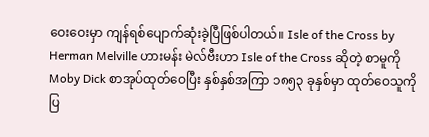ဝေးဝေးမှာ ကျန်ရစ်ပျောက်ဆုံးခဲ့ပြီဖြစ်ပါတယ်။ Isle of the Cross by Herman Melville ဟားမန်း မဲလ်ဗီးဟာ Isle of the Cross ဆိုတဲ့ စာမူကို Moby Dick စာအုပ်ထုတ်ဝေပြီး နှစ်နှစ်အကြာ ၁၈၅၃ ခုနှစ်မှာ ထုတ်ဝေသူကို ပြ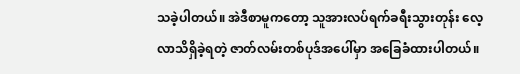သခဲ့ပါတယ်။ အဲဒီစာမူကတော့ သူအားလပ်ရက်ခရီးသွားတုန်း လေ့လာသိရှိခဲ့ရတဲ့ ဇာတ်လမ်းတစ်ပုဒ်အပေါ်မှာ အခြေခံထားပါတယ်။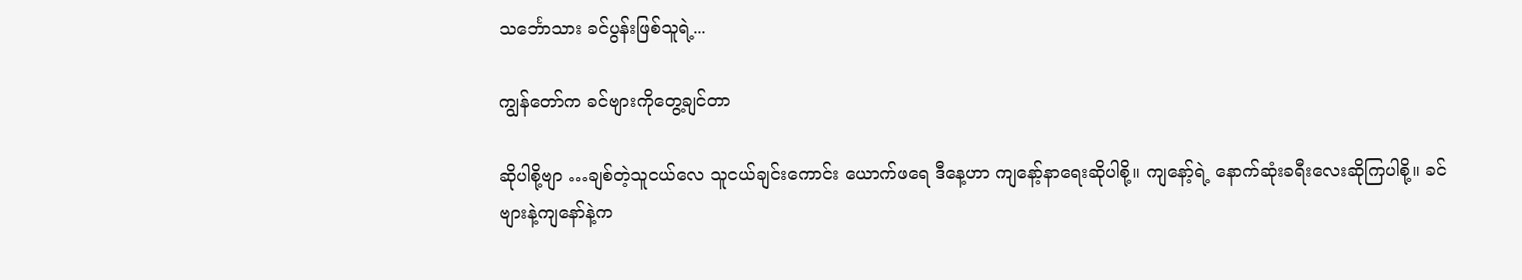သင်္ဘောသား ခင်ပွန်းဖြစ်သူရဲ့...

ကျွန်တော်က ခင်ဗျားကိုတွေ့ချင်တာ

ဆိုပါစို့ဗျာ …ချစ်တဲ့သူငယ်လေ သူငယ်ချင်းကောင်း ယောက်ဖရေ ဒီနေ့ဟာ ကျနော့်နာရေးဆိုပါစို့။ ကျနော့်ရဲ့ နောက်ဆုံးခရီးလေးဆိုကြပါစို့။ ခင်ဗျားနဲ့ကျနော်နဲ့က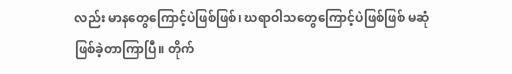လည်း မာနတွေကြောင့်ပဲဖြစ်ဖြစ်၊ ဃရာဝါသတွေကြောင့်ပဲဖြစ်ဖြစ် မဆုံဖြစ်ခဲ့တာကြာပြီ။ တိုက်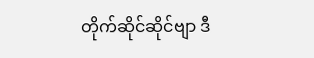တိုက်ဆိုင်ဆိုင်ဗျာ ဒီ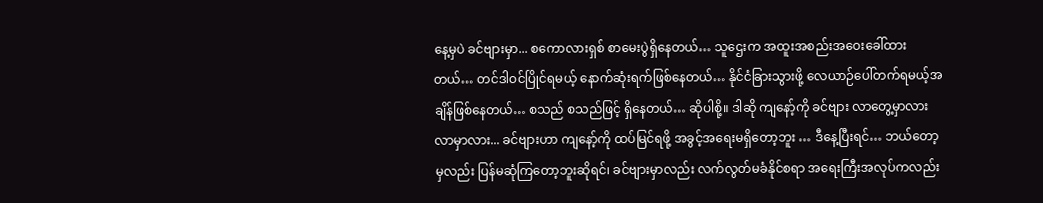နေ့မှပဲ ခင်ဗျားမှာ... စကောလားရှစ် စာမေးပွဲရှိနေတယ်… သူဌေးက အထူးအစည်းအဝေးခေါ်ထားတယ်… တင်ဒါဝင်ပြိုင်ရမယ့် နောက်ဆုံးရက်ဖြစ်နေတယ်… နိုင်ငံခြားသွားဖို့ လေယာဉ်ပေါ်တက်ရမယ့်အချိန်ဖြစ်နေတယ်… စသည် စသည်ဖြင့် ရှိနေတယ်… ဆိုပါစို့။ ဒါဆို ကျနော့်ကို ခင်ဗျား လာတွေ့မှာလား လာမှာလား... ခင်ဗျားဟာ ကျနော့်ကို ထပ်မြင်ရဖို့ အခွင့်အရေးမရှိတော့ဘူး … ဒီနေ့ပြီးရင်… ဘယ်တော့မှလည်း ပြန်မဆုံကြတော့ဘူးဆိုရင်၊ ခင်ဗျားမှာလည်း လက်လွတ်မခံနိုင်စရာ အရေးကြီးအလုပ်ကလည်း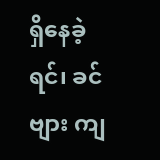ရှိနေခဲ့ရင်၊ ခင်ဗျား ကျ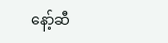နော့်ဆီ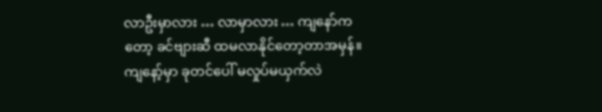လာဦးမှာလား … လာမှာလား … ကျနော်ကတော့ ခင်ဗျားဆီ ထမလာနိုင်တော့တာအမှန်။ ကျနော့်မှာ ခုတင်ပေါ် မလှုပ်မယှက်လဲ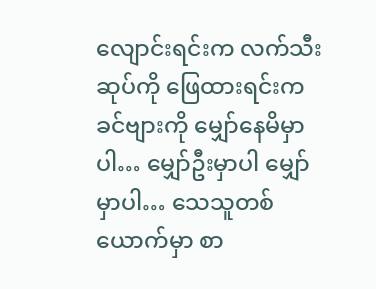လျောင်းရင်းက လက်သီးဆုပ်ကို ဖြေထားရင်းက ခင်ဗျားကို မျှော်နေမိမှာပါ… မျှော်ဦးမှာပါ မျှော်မှာပါ… သေသူတစ်ယောက်မှာ စာ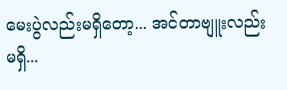မေးပွဲလည်းမရှိတော့... အင်တာဗျူးလည်းမရှိ...